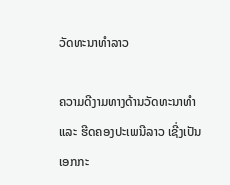ວັດທະນາທຳລາວ

ຄວາມດີງາມທາງດ້ານວັດທະນາທຳ ແລະ ຮີດຄອງປະເພນີລາວ ເຊີ່ງເປັນເອກກະ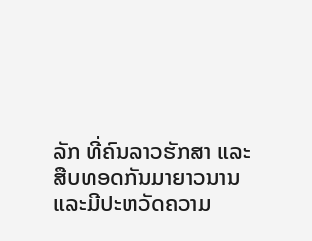ລັກ ທີ່ຄົນລາວຮັກສາ ແລະ ສືບທອດກັນມາຍາວນານ ແລະມີປະຫວັດຄວາມ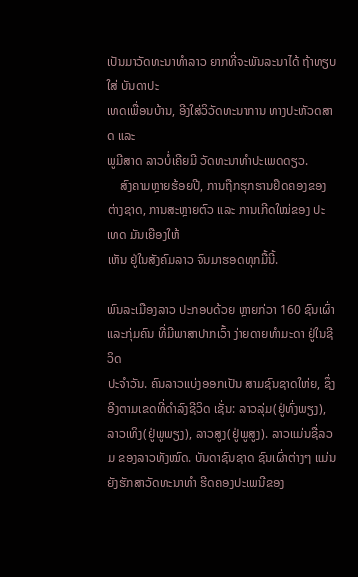ເປັນມາວັດທະນາທຳລາວ ຍາກທີ່ຈະພັນລະນາໄດ້ ຖ້າທຽບໃສ່ ບັນດາປະ
ເທດເພື່ອນບ້ານ, ອີງໃສ່ວິວັດທະນາການ ທາງປະຫັວດສາດ ແລະ
ພູມີສາດ ລາວບໍ່ເຄີຍມີ ວັດທະນາທຳປະເພດດຽວ.
    ສົງຄາມຫຼາຍຮ້ອຍປີ, ການຖືກຮຸກຮານຢຶດຄອງຂອງຕ່າງຊາດ, ການສະຫຼາຍຕົວ ແລະ ການເກີດໃໝ່ຂອງ ປະເທດ ມັນເຍືອງໃຫ້
ເຫັນ ຢູ່ໃນສັງຄົມລາວ ຈົນມາຮອດທຸກມື້ນີ້.

ພົນລະເມືອງລາວ ປະກອບດ້ວຍ ຫຼາຍກ່ວາ 160 ຊົນເຜົ່າ ແລະກຸ່ມຄົນ ທີ່ມີພາສາປາກເວົ້າ ງ່າຍດາຍທຳມະດາ ຢູ່ໃນຊີວິດ
ປະຈຳວັນ. ຄົນລາວແບ່ງອອກເປັນ ສາມຊົນຊາດໃຫ່ຍ, ຊຶ່ງອີງຕາມເຂດທີ່ດຳລົງຊີວິດ ເຊັ່ນ: ລາວລຸ່ມ(ຢູ່ທົ່ງພຽງ), ລາວເທິງ(ຢູ່ພູພຽງ), ລາວສູງ(ຢູ່ພູສູງ). ລາວແມ່ນຊື່ລວມ ຂອງລາວທັງໝົດ. ບັນດາຊົນຊາດ ຊົນເຜົ່າຕ່າງໆ ແມ່ນຍັງຮັກສາວັດທະນາທຳ ຮີດຄອງປະເພນີຂອງ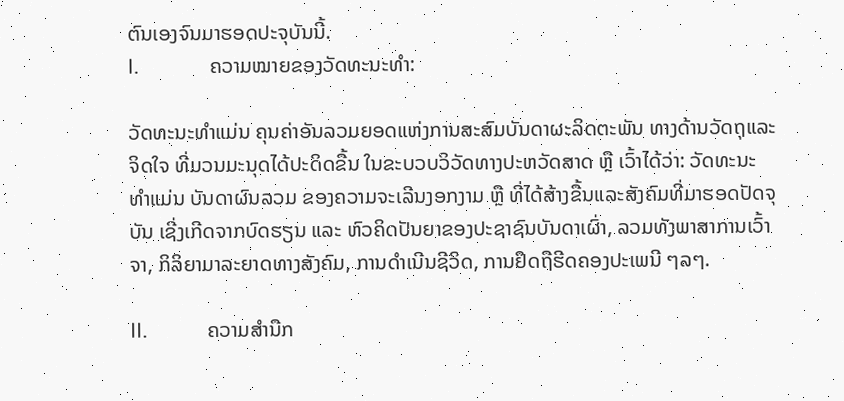ຕົນເອງຈົນມາຮອດປະຈຸບັນນີ້.
I.              ຄວາມໝາຍຂອງວັດທະນະທຳ:

ວັດທະນະທຳແມ່ນ ຄຸນຄ່າອັນລວມຍອດແຫ່ງການສະສົມບັນດາຜະລິດຕະພັນ ທາງດ້ານວັດຖຸແລະຈິດໃຈ ທີ່ມວນມະນຸດໄດ້ປະດິດຂື້ນ ໃນຂະບວບວິວັດທາງປະຫວັດສາດ ຫຼື ເວົ້າໄດ້ວ່າ: ວັດທະນະທຳແມ່ນ ບັນດາຜົນລວມ ຂອງຄວາມຈະເລີນງອກງາມ ຫຼື ທີ່ໄດ້ສ້າງຂື້ນແລະສັງຄົມທີ່ມາຮອດປັດຈຸບັນ ເຊີ່ງເກີດຈາກບົດຮຽນ ແລະ ຫົວຄິດປັນຍາຂອງປະຊາຊົນບັນດາເຜົ່າ, ລວມທັງພາສາການເວົ້າຈາ, ກິລິຍາມາລະຍາດທາງສັງຄົມ, ການດຳເນີນຊີວິດ, ການຢຶດຖືຮີດຄອງປະເພນີ ໆລໆ.

II.            ຄວາມສຳນືກ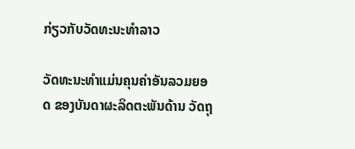ກ່ຽວກັບວັດທະນະທຳລາວ

ວັດທະນະທຳແມ່ນຄຸນຄ່າອັນລວມຍອດ ຂອງບັນດາຜະລິດຕະພັນດ້ານ ວັດຖຸ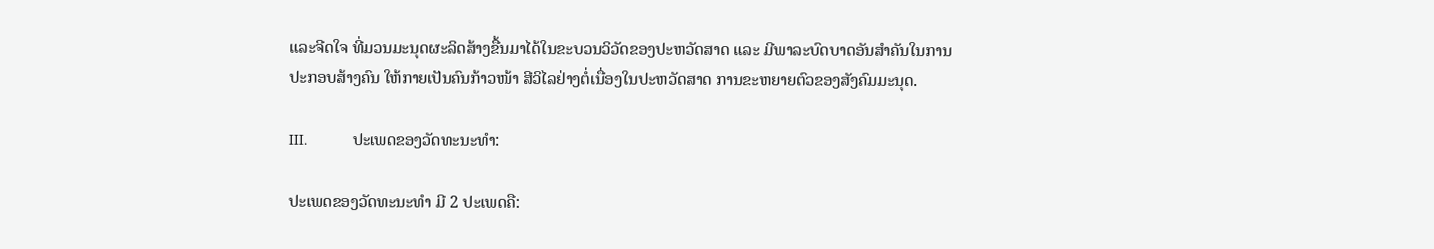ແລະຈີດໃຈ ທີ່ມວນມະນຸດຜະລິດສ້າງຂື້ນມາໄດ້ໃນຂະບວນວິວັດຂອງປະຫວັດສາດ ແລະ ມີພາລະບົດບາດອັນສຳຄັນໃນການປະກອບສ້າງຄົນ ໃຫ້ກາຍເປັນຄົນກ້າວໜ້າ ສີວິໄລຢ່າງຕໍ່ເນື່ອງໃນປະຫວັດສາດ ການຂະຫຍາຍຕົວຂອງສັງຄົມມະນຸດ.

III.           ປະເພດຂອງວັດທະນະທຳ:

ປະເພດຂອງວັດທະນະທຳ ມີ 2 ປະເພດຄື: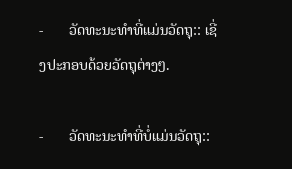-       ວັດທະນະທຳທີ່ແມ່ນວັດຖຸ:: ເຊີ່ງປະກອບດ້ວຍວັດຖຸຕ່າງໆ.

-       ວັດທະນະທຳທີ່ບໍ່ແມ່ນວັດຖຸ::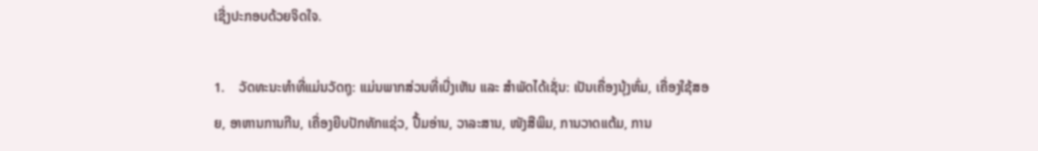ເຊີ່ງປະກອບດ້ວຍຈິດໃຈ.

1.    ວັດທະນະທຳທີ່ແມ່ນວັດຖຸ: ແມ່ນພາກສ່ວນທີ່ເບີ່ງເຫັນ ແລະ ສຳພັດໄດ້ເຊັ່ນ: ເປັນເຄື່ອງນຸ້ງຫົ່ມ, ເຄື່ອງໃຊ້ສອຍ, ອາຫານການກີນ, ເຄື່ອງຍີບປັກທັກແຊ່ວ, ປື້ມອ່ານ, ວາລະສານ, ໜັງສືພິມ, ການວາດແຕ້ມ, ການ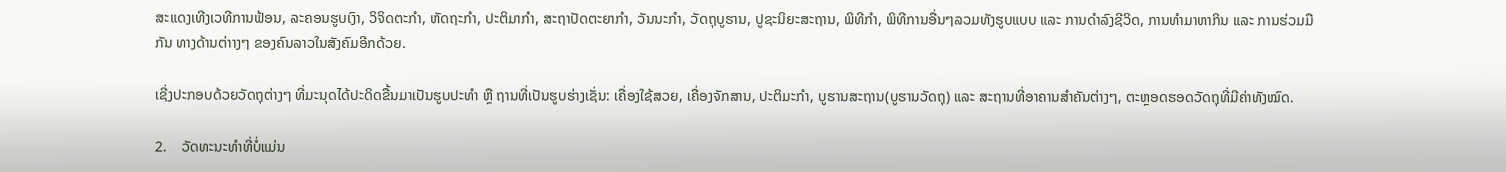ສະແດງເທີງເວທີການຟ້ອນ, ລະຄອນຮູບເງົາ, ວິຈິດຕະກຳ, ຫັດຖະກຳ, ປະຕິມາກຳ, ສະຖາປັດຕະຍາກຳ, ວັນນະກຳ, ວັດຖຸບູຮານ, ປູຊະນິຍະສະຖານ, ພິທີກຳ, ພິທີການອື່ນໆລວມທັງຮູບແບບ ແລະ ການດຳລົງຊີວິດ, ການທຳມາຫາກິນ ແລະ ການຮ່ວມມື ກັນ ທາງດ້ານຕ່າາງໆ ຂອງຄົນລາວໃນສັງຄົມອີກດ້ວຍ.

ເຊີ່ງປະກອບດ້ວຍວັດຖຸຕ່າງໆ ທີ່ມະນຸດໄດ້ປະດິດຂື້ນມາເປັນຮູບປະທຳ ຫຼື ຖານທີ່ເປັນຮູບຮ່າງເຊັ່ນ: ເຄື່ອງໃຊ້ສວຍ, ເຄື່ອງຈັກສານ, ປະຕິມະກຳ, ບູຮານສະຖານ(ບູຮານວັດຖຸ) ແລະ ສະຖານທີ່ອາຄານສຳຄັນຕ່າງໆ, ຕະຫຼອດຮອດວັດຖຸທີ່ມີຄ່າທັງໝົດ.

2.    ວັດທະນະທຳທີ່ບໍ່ແມ່ນ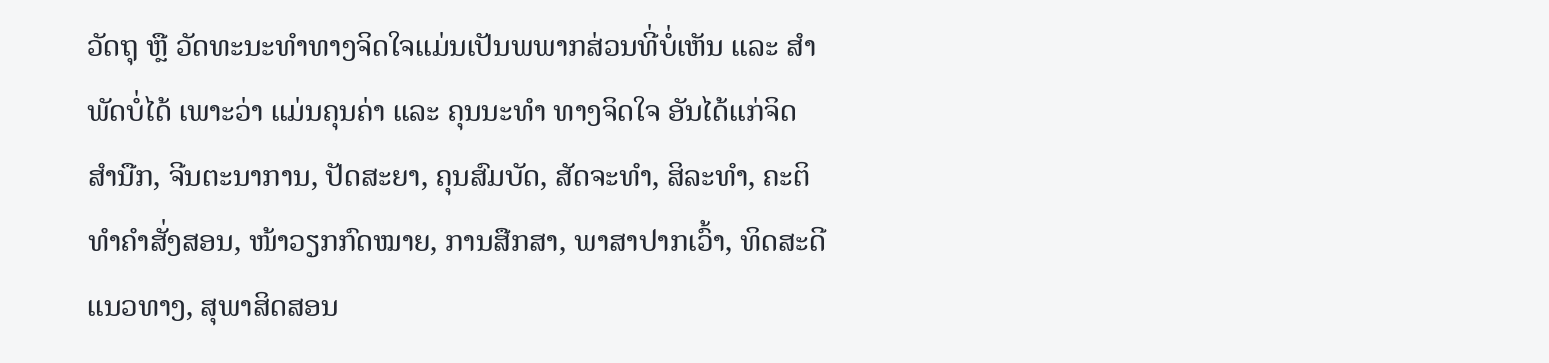ວັດຖຸ ຫຼື ວັດທະນະທຳທາງຈິດໃຈແມ່ນເປັນພພາກສ່ວນທີ່ບໍ່ເຫັນ ແລະ ສຳພັດບໍ່ໄດ້ ເພາະວ່າ ແມ່ນຄຸນຄ່າ ແລະ ຄຸນນະທຳ ທາງຈິດໃຈ ອັນໄດ້ແກ່ຈິດສຳນືກ, ຈີນຕະນາການ, ປັດສະຍາ, ຄຸນສົມບັດ, ສັດຈະທຳ, ສິລະທຳ, ຄະຕິທຳຄຳສັ່ງສອນ, ໜ້າວຽກກົດໝາຍ, ການສືກສາ, ພາສາປາກເວົ້າ, ທິດສະດີແນວທາງ, ສຸພາສິດສອນ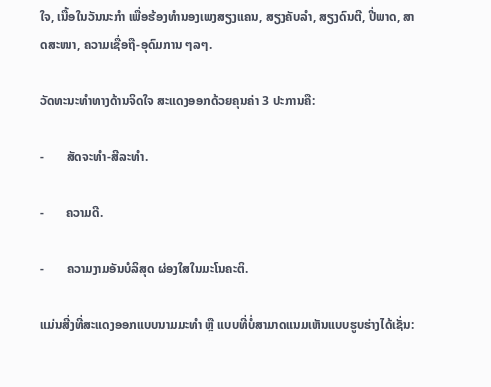ໃຈ, ເນື້ອໃນວັນນະກຳ ເພື່ອຮ້ອງທຳນອງເພງສຽງແຄນ, ສຽງຄັບລຳ, ສຽງດົນຕີ, ປີ່ພາດ, ສາດສະໜາ, ຄວາມເຊື່ອຖື-ອຸດົມການ ໆລໆ.

ວັດທະນະທຳທາງດ້ານຈິດໃຈ ສະແດງອອກດ້ວຍຄຸນຄ່າ 3 ປະການຄື:

-       ສັດຈະທຳ-ສີລະທຳ.

-       ຄວາມດີ.

-       ຄວາມງາມອັນບໍລິສຸດ ຜ່ອງໃສໃນມະໂນຄະຕິ.

ແມ່ນສີ່ງທີ່ສະແດງອອກແບບນາມມະທຳ ຫຼື ແບບທີ່ບໍ່ສາມາດແນມເຫັນແບບຮູບຮ່າງໄດ້ເຊັ່ນ: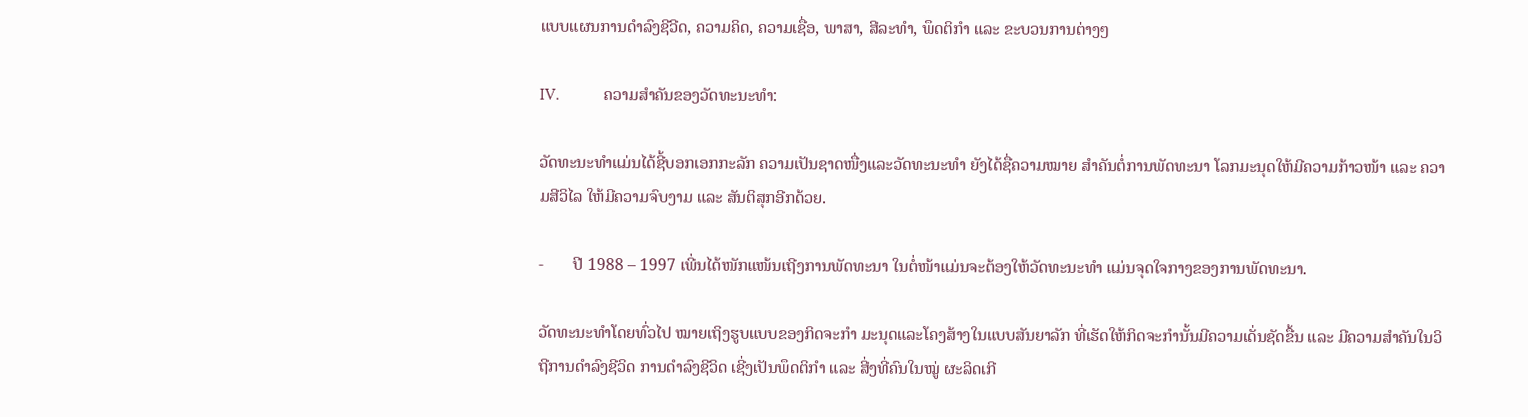ແບບແຜນການດຳລົງຊີວີດ, ຄວາມຄິດ, ຄວາມເຊື່ອ, ພາສາ, ສີລະທຳ, ພຶດຕິກຳ ແລະ ຂະບວນການຕ່າງໆ

IV.           ຄວາມສຳຄັນຂອງວັດທະນະທຳ:

ວັດທະນະທຳແມ່ນໄດ້ຊີ້ບອກເອກກະລັກ ຄວາມເປັນຊາດໜື່ງແລະວັດທະນະທຳ ຍັງໄດ້ຊື່ຄວາມໝາຍ ສຳຄັນຕໍ່ການພັດທະນາ ໂລກມະນຸດໃຫ້ມີຄວາມກ້າວໜ້າ ແລະ ຄວາມສີວິໄລ ໃຫ້ມີຄວາມຈົບງາມ ແລະ ສັນຕິສຸກອີກດ້ວຍ.

-       ປີ 1988 – 1997 ເພີ່ນໄດ້ໜັກແໜ້ນເຖີງການພັດທະນາ ໃນຕໍ່ໜ້າແມ່ນຈະຕ້ອງໃຫ້ວັດທະນະທຳ ແມ່ນຈຸດໃຈກາງຂອງການພັດທະນາ.

ວັດທະນະທຳໂດຍທົ່ວໄປ ໝາຍເຖິງຮູບແບບຂອງກິດຈະກຳ ມະນຸດແລະໂຄງສ້າງໃນແບບສັນຍາລັກ ທີ່ເຮັດໃຫ້ກິດຈະກຳນັ້ນມີຄວາມເດັ່ນຊັດຂື້ນ ແລະ ມີຄວາມສຳຄັນໃນວິຖີການດຳລົງຊີວິດ ການດຳລົງຊີວິດ ເຊີ່ງເປັນພຶດຕິກຳ ແລະ ສີ່ງທີ່ຄົນໃນໝູ່ ຜະລິດເກີ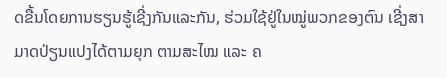ດຂື້ນໂດຍການຮຽນຮູ້ເຊີ່ງກັນແລະກັນ, ຮ່ວມໃຊ້ຢູ່ໃນໝູ່ພວກຂອງຕົນ ເຊີ່ງສາມາດປ່ຽນແປງໄດ້ຕາມຍຸກ ຕາມສະໄໝ ແລະ ຄ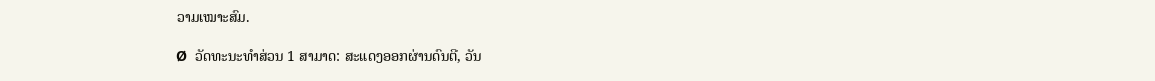ວາມເໝາະສົມ.

Ø  ວັດທະນະທຳສ່ວນ 1 ສາມາດ: ສະແດງອອກຜ່ານດົນຕີ, ວັນ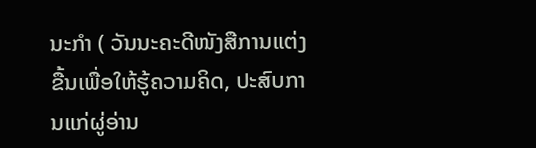ນະກຳ ( ວັນນະຄະດີໜັງສືການແຕ່ງຂື້ນເພື່ອໃຫ້ຮູ້ຄວາມຄິດ, ປະສົບການແກ່ຜູ່ອ່ານ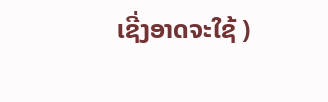ເຊີ່ງອາດຈະໃຊ້ )